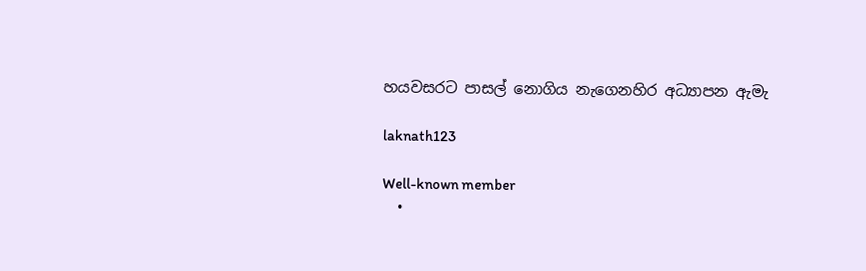හයවසරට පාසල් නොගිය නැගෙනහිර අධ්‍යාපන ඇමැ

laknath123

Well-known member
  •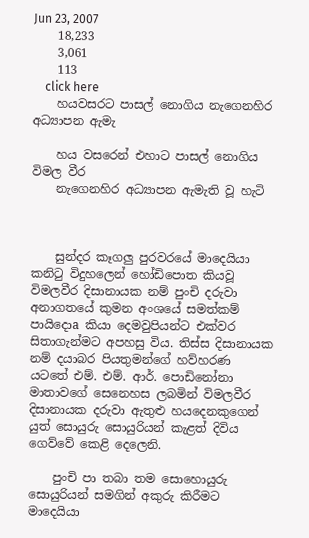Jun 23, 2007
    18,233
    3,061
    113
    click here
    හයවසරට පාසල් නොගිය නැගෙනහිර අධ්‍යාපන ඇමැ

    හය වසරෙන් එහාට පාසල් නොගිය විමල වීර
    නැගෙනහිර අධ්‍යාපන ඇමැති වූ හැටි



    සුන්දර කෑගලු පුරවරයේ මාදෙයියා කනිටු විදුහලෙන් හෝඩිපොත කියවූ විමලවීර දිසානායක නම් පුංචි දරුවා අනාගතයේ කුමන අංශයේ සමත්කම් පායිදොa කියා දෙමවුපියන්ට එක්‌වර සිතාගැන්මට අපහසු විය. තිස්‌ස දිසානායක නම් දයාබර පියතුමන්ගේ හව්හරණ යටතේ එම්. එම්. ආර්. පොඩිනෝනා මාතාවගේ සෙනෙහස ලබමින් විමලවීර දිසානායක දරුවා ඇතුළු හයදෙනකුගෙන් යුත් සොයුරු සොයුරියන් කැළත් දිවිය ගෙව්වේ කෙළි දෙලෙනි.

    පුංචි පා තබා තම සොහොයුරු සොයුරියන් සමගින් අකුරු කිරීමට මාදෙයියා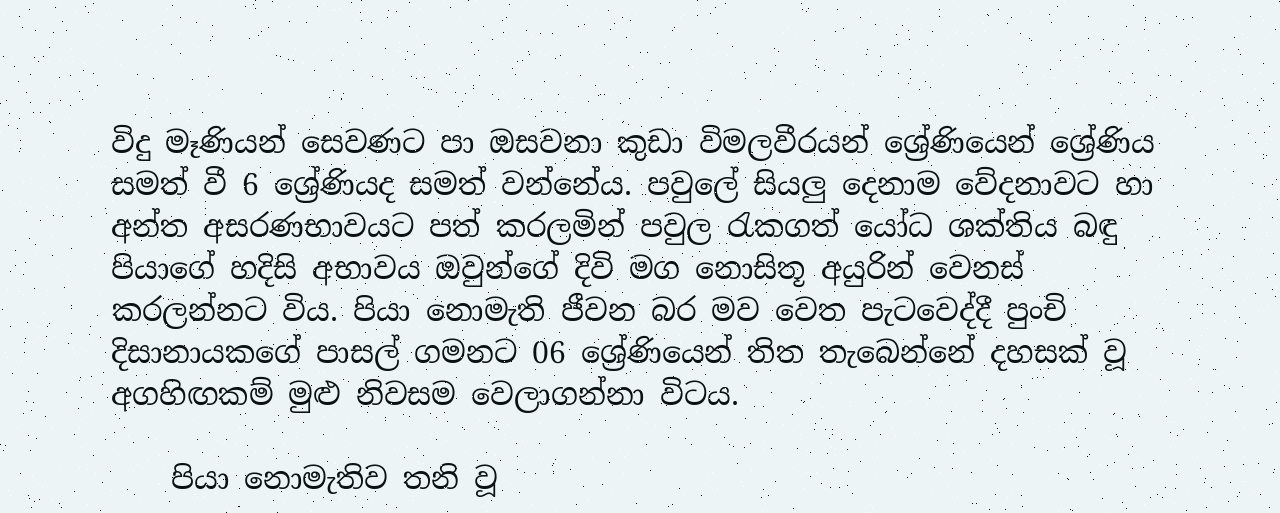විදු මෑණියන් සෙවණට පා ඔසවනා කුඩා විමලවීරයන් ශ්‍රේණියෙන් ශ්‍රේණිය සමත් වී 6 ශ්‍රේණියද සමත් වන්නේය. පවුලේ සියලු දෙනාම වේදනාවට හා අන්ත අසරණභාවයට පත් කරලමින් පවුල රැකගත් යෝධ ශක්‌තිය බඳු පියාගේ හදිසි අභාවය ඔවුන්ගේ දිවි මග නොසිතූ අයුරින් වෙනස්‌ කරලන්නට විය. පියා නොමැති ජීවන බර මව වෙත පැටවෙද්දී පුංචි දිසානායකගේ පාසල් ගමනට 06 ශ්‍රේණියෙන් තිත තැබෙන්නේ දහසක්‌ වූ අගහිඟකම් මුළු නිවසම වෙලාගන්නා විටය.

    පියා නොමැතිව තනි වූ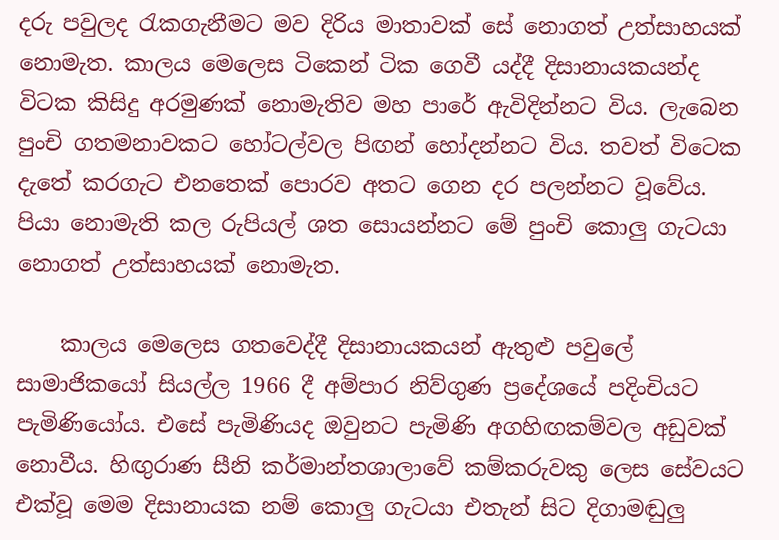දරු පවුලද රැකගැනීමට මව දිරිය මාතාවක්‌ සේ නොගත් උත්සාහයක්‌ නොමැත. කාලය මෙලෙස ටිකෙන් ටික ගෙවී යද්දී දිසානායකයන්ද විටක කිසිදු අරමුණක්‌ නොමැතිව මහ පාරේ ඇවිදින්නට විය. ලැබෙන පුංචි ගතමනාවකට හෝටල්වල පිඟන් හෝදන්නට විය. තවත් විටෙක දැතේ කරගැට එනතෙක්‌ පොරව අතට ගෙන දර පලන්නට වූවේය. පියා නොමැති කල රුපියල් ශත සොයන්නට මේ පුංචි කොලු ගැටයා නොගත් උත්සාහයක්‌ නොමැත.

    කාලය මෙලෙස ගතවෙද්දී දිසානායකයන් ඇතුළු පවුලේ සාමාජිකයෝ සියල්ල 1966 දී අම්පාර නිව්ගුණ ප්‍රදේශයේ පදිංචියට පැමිණියෝය. එසේ පැමිණියද ඔවුනට පැමිණි අගහිඟකම්වල අඩුවක්‌ නොවීය. හිඟුරාණ සීනි කර්මාන්තශාලාවේ කම්කරුවකු ලෙස සේවයට එක්‌වූ මෙම දිසානායක නම් කොලු ගැටයා එතැන් සිට දිගාමඬුලු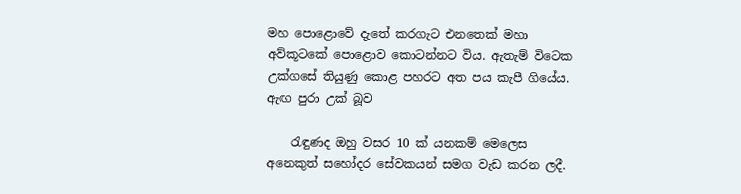මහ පොළොවේ දැතේ කරගැට එනතෙක්‌ මහා අව්කූටකේ පොළොව කොටන්නට විය. ඇතැම් විටෙක උක්‌ගසේ තියුණු කොළ පහරට අත පය කැපී ගියේය. ඇඟ පුරා උක්‌ බූව

    රැඳුණද ඔහු වසර 10 ක්‌ යනකම් මෙලෙස අනෙකුත් සහෝදර සේවකයන් සමග වැඩ කරන ලදී.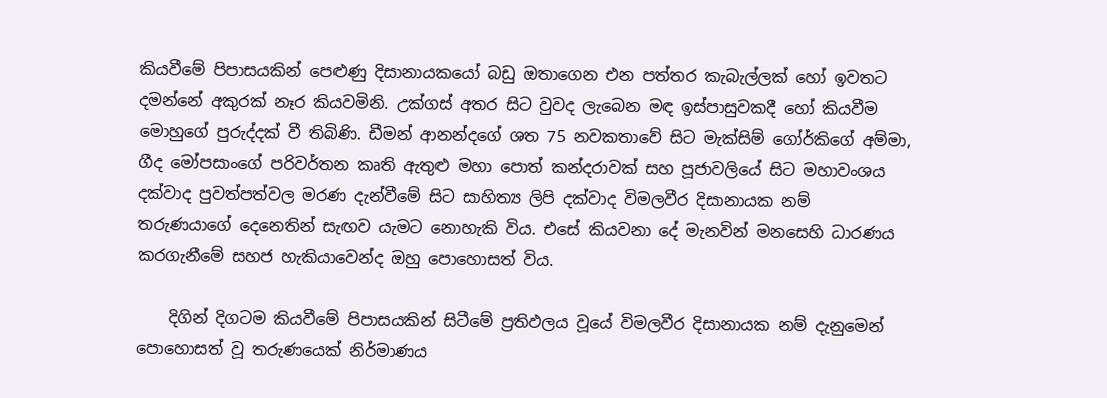කියවීමේ පිපාසයකින් පෙළුණු දිසානායකයෝ බඩු ඔතාගෙන එන පත්තර කැබැල්ලක්‌ හෝ ඉවතට දමන්නේ අකුරක්‌ නෑර කියවමිනි. උක්‌ගස්‌ අතර සිට වුවද ලැබෙන මඳ ඉස්‌පාසුවකදී හෝ කියවීම මොහුගේ පුරුද්දක්‌ වී තිබිණි. ඩීමන් ආනන්දගේ ශත 75 නවකතාවේ සිට මැක්‌සිම් ගෝර්කිගේ අම්මා, ගීද මෝපසාංගේ පරිවර්තන කෘති ඇතුළු මහා පොත් කන්දරාවක්‌ සහ පූජාවලියේ සිට මහාවංශය දක්‌වාද පුවත්පත්වල මරණ දැන්වීමේ සිට සාහිත්‍ය ලිපි දක්‌වාද විමලවීර දිසානායක නම් තරුණයාගේ දෙනෙතින් සැඟව යැමට නොහැකි විය. එසේ කියවනා දේ මැනවින් මනසෙහි ධාරණය කරගැනීමේ සහජ හැකියාවෙන්ද ඔහු පොහොසත් විය.

    දිගින් දිගටම කියවීමේ පිපාසයකින් සිටීමේ ප්‍රතිඵලය වූයේ විමලවීර දිසානායක නම් දැනුමෙන් පොහොසත් වූ තරුණයෙක්‌ නිර්මාණය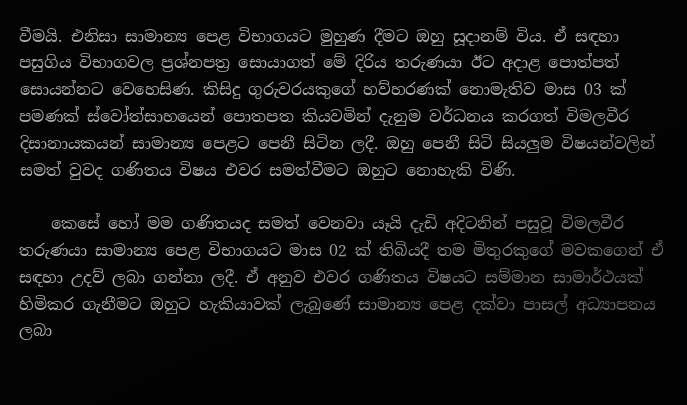වීමයි. එනිසා සාමාන්‍ය පෙළ විභාගයට මුහුණ දීමට ඔහු සූදානම් විය. ඒ සඳහා පසුගිය විභාගවල ප්‍රශ්නපත්‍ර සොයාගත් මේ දිරිය තරුණයා ඊට අදාළ පොත්පත් සොයන්නට වෙහෙසිණ. කිසිදු ගුරුවරයකුගේ හව්හරණක්‌ නොමැතිව මාස 03 ක්‌ පමණක්‌ ස්‌වෝත්සාහයෙන් පොතපත කියවමින් දැනුම වර්ධනය කරගත් විමලවීර දිසානායකයන් සාමාන්‍ය පෙළට පෙනී සිටින ලදී. ඔහු පෙනී සිටි සියලුම විෂයන්වලින් සමත් වුවද ගණිතය විෂය එවර සමත්වීමට ඔහුට නොහැකි විණි.

    කෙසේ හෝ මම ගණිතයද සමත් වෙනවා යෑයි දැඩි අදිටනින් පසුවූ විමලවීර තරුණයා සාමාන්‍ය පෙළ විභාගයට මාස 02 ක්‌ තිබියදී තම මිතුරකුගේ මවකගෙන් ඒ සඳහා උදව් ලබා ගන්නා ලදී. ඒ අනුව එවර ගණිතය විෂයට සම්මාන සාමාර්ථයක්‌ හිමිකර ගැනීමට ඔහුට හැකියාවක්‌ ලැබුණේ සාමාන්‍ය පෙළ දක්‌වා පාසල් අධ්‍යාපනය ලබා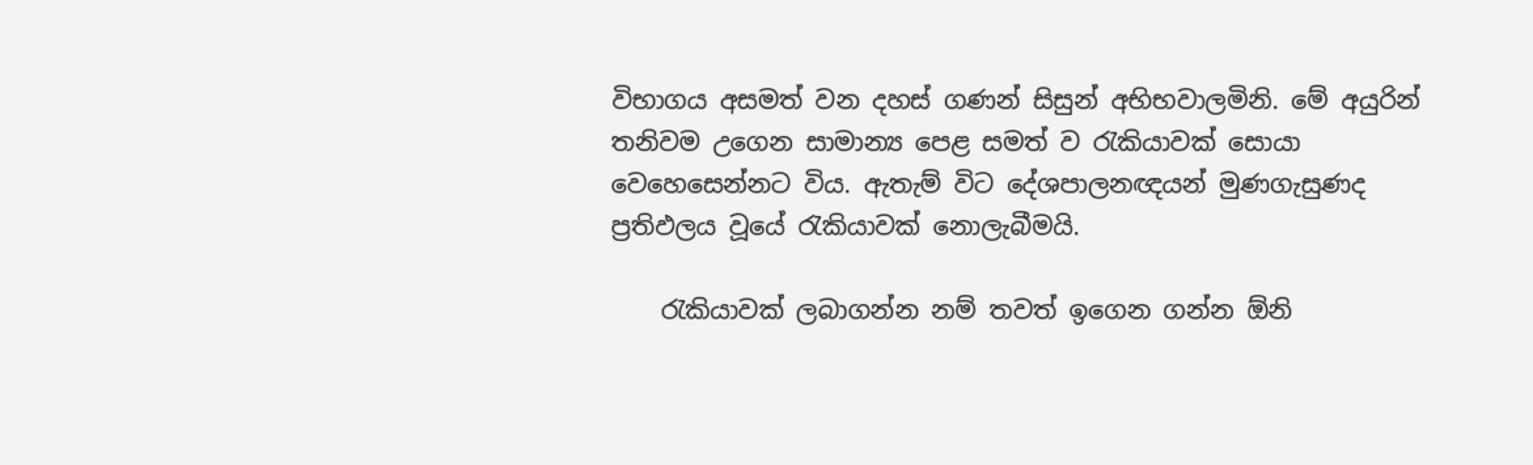විභාගය අසමත් වන දහස්‌ ගණන් සිසුන් අභිභවාලමිනි. මේ අයුරින් තනිවම උගෙන සාමාන්‍ය පෙළ සමත් ව රැකියාවක්‌ සොයා වෙහෙසෙන්නට විය. ඇතැම් විට දේශපාලනඥයන් මුණගැසුණද ප්‍රතිඵලය වූයේ රැකියාවක්‌ නොලැබීමයි.

    රැකියාවක්‌ ලබාගන්න නම් තවත් ඉගෙන ගන්න ඕනි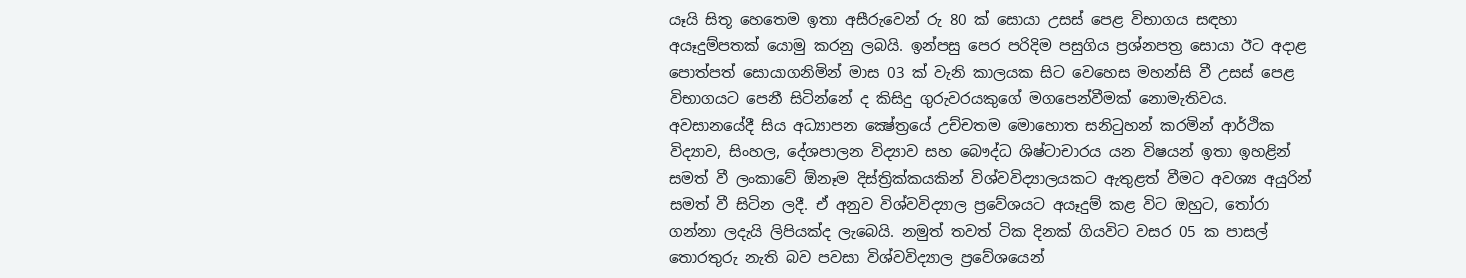යෑයි සිතූ හෙතෙම ඉතා අසීරුවෙන් රු 80 ක්‌ සොයා උසස්‌ පෙළ විභාගය සඳහා අයෑදුම්පතක්‌ යොමු කරනු ලබයි. ඉන්පසු පෙර පරිදිම පසුගිය ප්‍රශ්නපත්‍ර සොයා ඊට අදාළ පොත්පත් සොයාගනිමින් මාස 03 ක්‌ වැනි කාලයක සිට වෙහෙස මහන්සි වී උසස්‌ පෙළ විභාගයට පෙනී සිටින්නේ ද කිසිදු ගුරුවරයකුගේ මගපෙන්වීමක්‌ නොමැතිවය. අවසානයේදී සිය අධ්‍යාපන ක්‍ෂේත්‍රයේ උච්චතම මොහොත සනිටුහන් කරමින් ආර්ථික විද්‍යාව, සිංහල, දේශපාලන විද්‍යාව සහ බෞද්ධ ශිෂ්ටාචාරය යන විෂයන් ඉතා ඉහළින් සමත් වී ලංකාවේ ඕනෑම දිස්‌ත්‍රික්‌කයකින් විශ්වවිද්‍යාලයකට ඇතුළත් වීමට අවශ්‍ය අයුරින් සමත් වී සිටින ලදී. ඒ අනුව විශ්වවිද්‍යාල ප්‍රවේශයට අයෑදුම් කළ විට ඔහුට, තෝරා ගන්නා ලදැයි ලිපියක්‌ද ලැබෙයි. නමුත් තවත් ටික දිනක්‌ ගියවිට වසර 05 ක පාසල් තොරතුරු නැති බව පවසා විශ්වවිද්‍යාල ප්‍රවේශයෙන්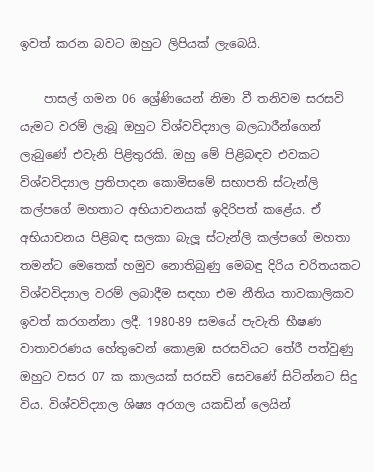ඉවත් කරන බවට ඔහුට ලිපියක්‌ ලැබෙයි.

    පාසල් ගමන 06 ශ්‍රේණියෙන් නිමා වී තනිවම සරසවි යැමට වරම් ලැබූ ඔහුට විශ්වවිද්‍යාල බලධාරීන්ගෙන් ලැබුණේ එවැනි පිළිතුරකි. ඔහු මේ පිළිබඳව එවකට විශ්වවිද්‍යාල ප්‍රතිපාදන කොමිසමේ සභාපති ස්‌ටැන්ලි කල්පගේ මහතාට අභියාචනයක්‌ ඉදිරිපත් කළේය. ඒ අභියාචනය පිළිබඳ සලකා බැලූ ස්‌ටැන්ලි කල්පගේ මහතා තමන්ට මෙතෙක්‌ හමුව නොතිබුණු මෙබඳු දිරිය චරිතයකට විශ්වවිද්‍යාල වරම් ලබාදීම සඳහා එම නීතිය තාවකාලිකව ඉවත් කරගන්නා ලදී. 1980-89 සමයේ පැවැති භීෂණ වාතාවරණය හේතුවෙන් කොළඹ සරසවියට තේරී පත්වුණු ඔහුට වසර 07 ක කාලයක්‌ සරසවි සෙවණේ සිටින්නට සිදු විය. විශ්වවිද්‍යාල ශිෂ්‍ය අරගල යකඩින් ලෙයින්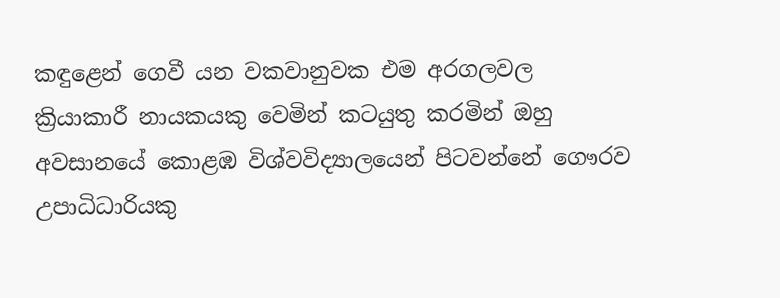කඳුළෙන් ගෙවී යන වකවානුවක එම අරගලවල ක්‍රියාකාරී නායකයකු වෙමින් කටයුතු කරමින් ඔහු අවසානයේ කොළඹ විශ්වවිද්‍යාලයෙන් පිටවන්නේ ගෞරව උපාධිධාරියකු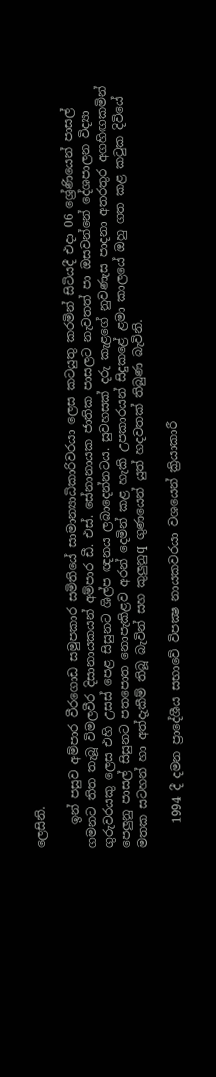ලෙසිනි.

    ඉන් පසුව අම්පාර වීරගොඩ සමුපකාර සමිතියේ සාමාන්‍යාධිකාරිවරයා ලෙස කටයුතු කරමින් සිටියදී එදා 06 ශ්‍රේණියෙන් පාසල් ගමනට තිත තැබූ විමලවීර දිසානායකයන් අම්පාර ඩී. එස්‌. සේනානායක ජාතික පාසලට නැවතත් පා ඔසවන්නේ දේශපාලන විද්‍යා ගුරුවරයකු ලෙස එහි උසස්‌ පෙළ සිසුනට ශිල්ප ඥනය ලබාදෙන්නටය. සුවහසක්‌ දරු කැළගේ නුවණැස පාදනා අතරතුර අගහිඟකමින් පෙලුනු පාසල් සිසුනට පතපොත නොපැකිළව අරන් දෙමින් කළ හැකි උපකාරයන් සිදුකළේ ළමා කාලයේ ඔහු ගත කළ කටුක දිවියේ මතක සටහන් හා අත්දැකීම් තිබූ බැවින් සහ කුලුනුq ගුණයෙන් යුත් හදවතක්‌ තිබුණ බැවිනි.

    1994 දී දමන ප්‍රාදේශීය සභාවේ විපක්‍ෂ නායකවරයා වශයෙන් ක්‍රියාකාරී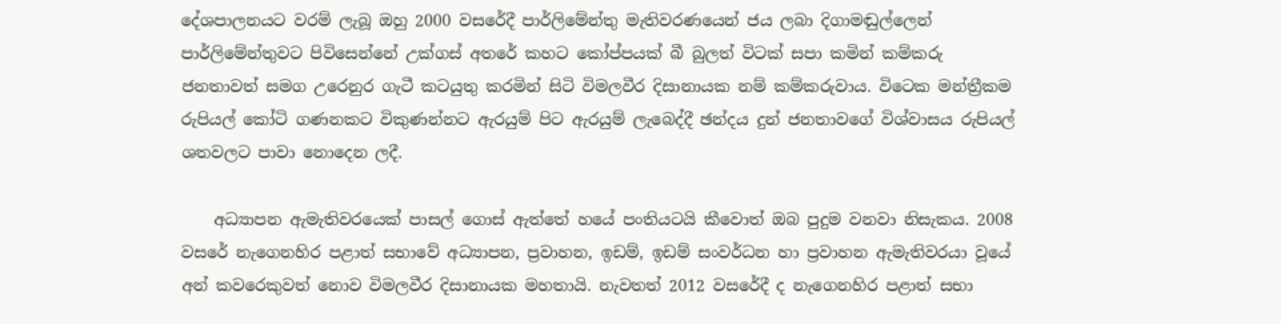දේශපාලනයට වරම් ලැබූ ඔහු 2000 වසරේදී පාර්ලිමේන්තු මැතිවරණයෙන් ජය ලබා දිගාමඬුල්ලෙන් පාර්ලිමේන්තුවට පිවිසෙන්නේ උක්‌ගස්‌ අතරේ කහට කෝප්පයක්‌ බී බුලත් විටක්‌ සපා කමින් කම්කරු ජනතාවත් සමග උරෙනුර ගැටී කටයුතු කරමින් සිටි විමලවීර දිසානායක නම් කම්කරුවාය. විටෙක මන්ත්‍රීකම රුපියල් කෝටි ගණනකට විකුණන්නට ඇරයුම් පිට ඇරයුම් ලැබෙද්දී ඡන්දය දුන් ජනතාවගේ විශ්වාසය රුපියල් ශතවලට පාවා නොදෙන ලදී.

    අධ්‍යාපන ඇමැතිවරයෙක්‌ පාසල් ගොස්‌ ඇත්තේ හයේ පංතියටයි කීවොත් ඔබ පුදුම වනවා නිසැකය. 2008 වසරේ නැගෙනහිර පළාත් සභාවේ අධ්‍යාපන, ප්‍රවාහන, ඉඩම්, ඉඩම් සංවර්ධන හා ප්‍රවාහන ඇමැතිවරයා වූයේ අන් කවරෙකුවත් නොව විමලවීර දිසානායක මහතායි. නැවතත් 2012 වසරේදී ද නැගෙනහිර පළාත් සභා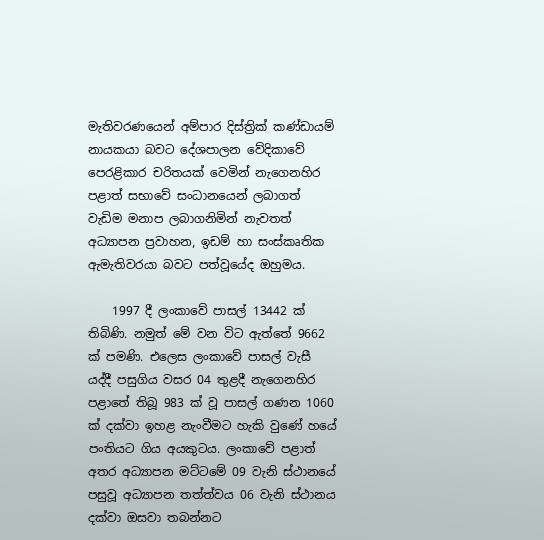මැතිවරණයෙන් අම්පාර දිස්‌ත්‍රික්‌ කණ්‌ඩායම් නායකයා බවට දේශපාලන වේදිකාවේ පෙරළිකාර චරිතයක්‌ වෙමින් නැගෙනහිර පළාත් සභාවේ සංධානයෙන් ලබාගත් වැඩිම මනාප ලබාගනිමින් නැවතත් අධ්‍යාපන ප්‍රවාහන, ඉඩම් හා සංස්‌කෘතික ඇමැතිවරයා බවට පත්වූයේද ඔහුමය.

    1997 දී ලංකාවේ පාසල් 13442 ක්‌ තිබිණි. නමුත් මේ වන විට ඇත්තේ 9662 ක්‌ පමණි. එලෙස ලංකාවේ පාසල් වැසී යද්දී පසුගිය වසර 04 තුළදී නැගෙනහිර පළාතේ තිබූ 983 ක්‌ වූ පාසල් ගණන 1060 ක්‌ දක්‌වා ඉහළ නැංවීමට හැකි වුණේ හයේ පංතියට ගිය අයකුටය. ලංකාවේ පළාත් අතර අධ්‍යාපන මට්‌ටමේ 09 වැනි ස්‌ථානයේ පසුවූ අධ්‍යාපන තත්ත්වය 06 වැනි ස්‌ථානය දක්‌වා ඔසවා තබන්නට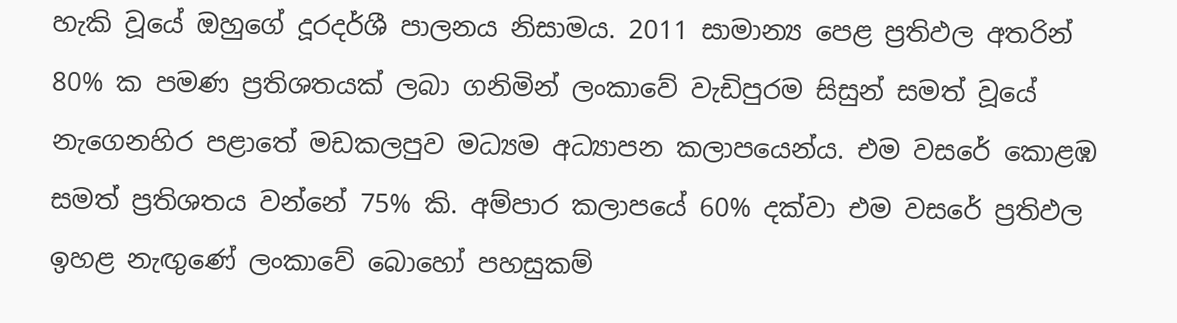හැකි වූයේ ඔහුගේ දූරදර්ශී පාලනය නිසාමය. 2011 සාමාන්‍ය පෙළ ප්‍රතිඵල අතරින් 80% ක පමණ ප්‍රතිශතයක්‌ ලබා ගනිමින් ලංකාවේ වැඩිපුරම සිසුන් සමත් වූයේ නැගෙනහිර පළාතේ මඩකලපුව මධ්‍යම අධ්‍යාපන කලාපයෙන්ය. එම වසරේ කොළඹ සමත් ප්‍රතිශතය වන්නේ 75% කි. අම්පාර කලාපයේ 60% දක්‌වා එම වසරේ ප්‍රතිඵල ඉහළ නැඟුණේ ලංකාවේ බොහෝ පහසුකම්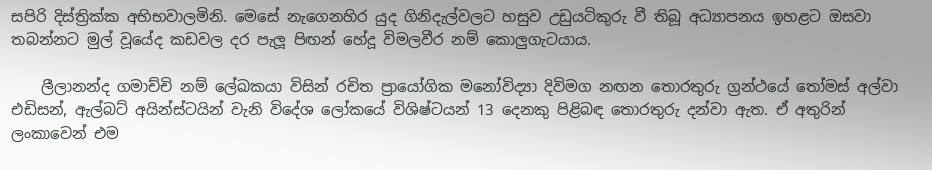සපිරි දිස්‌ත්‍රික්‌ක අභිභවාලමිනි. මෙසේ නැගෙනහිර යුද ගිනිදැල්වලට හසුව උඩුයටිකුරු වී තිබූ අධ්‍යාපනය ඉහළට ඔසවා තබන්නට මුල් වූයේද කඩවල දර පැලූ පිඟන් හේදූ විමලවීර නම් කොලුගැටයාය.

    ලීලානන්ද ගමාච්චි නම් ලේඛකයා විසින් රචිත ප්‍රායෝගික මනෝවිද්‍යා දිවිමග නඟන තොරතුරු ග්‍රන්ථයේ තෝමස්‌ අල්වා එඩිසන්, ඇල්බට්‌ අයින්ස්‌ටයින් වැනි විදේශ ලෝකයේ විශිෂ්ටයන් 13 දෙනකු පිළිබඳ තොරතුරු දන්වා ඇත. ඒ අතුරින් ලංකාවෙන් එම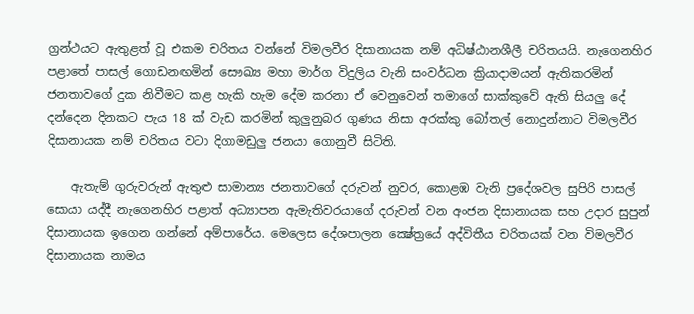ග්‍රන්ථයට ඇතුළත් වූ එකම චරිතය වන්නේ විමලවීර දිසානායක නම් අධිෂ්ඨානශීලී චරිතයයි. නැගෙනහිර පළාතේ පාසල් ගොඩනඟමින් සෞඛ්‍ය මහා මාර්ග විදුලිය වැනි සංවර්ධන ක්‍රියාදාමයන් ඇතිකරමින් ජනතාවගේ දුක නිවීමට කළ හැකි හැම දේම කරනා ඒ වෙනුවෙන් තමාගේ සාක්‌කුවේ ඇති සියලු දේ දන්දෙන දිනකට පැය 18 ක්‌ වැඩ කරමින් කුලුනුබර ගුණය නිසා අරක්‌කු බෝතල් නොදුන්නාට විමලවීර දිසානායක නම් චරිතය වටා දිගාමඩුලු ජනයා ගොනුවී සිටිති.

    ඇතැම් ගුරුවරුන් ඇතුළු සාමාන්‍ය ජනතාවගේ දරුවන් නුවර, කොළඹ වැනි ප්‍රදේශවල සුපිරි පාසල් සොයා යද්දී නැගෙනහිර පළාත් අධ්‍යාපන ඇමැතිවරයාගේ දරුවන් වන අංජන දිසානායක සහ උදාර සුපුන් දිසානායක ඉගෙන ගන්නේ අම්පාරේය. මෙලෙස දේශපාලන ක්‍ෂේත්‍රයේ අද්විතීය චරිතයක්‌ වන විමලවීර දිසානායක නාමය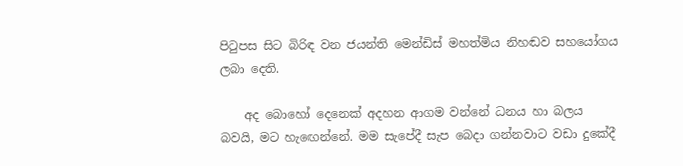පිටුපස සිට බිරිඳ වන ජයන්ති මෙන්ඩිස්‌ මහත්මිය නිහඬව සහයෝගය ලබා දෙති.

    අද බොහෝ දෙනෙක්‌ අදහන ආගම වන්නේ ධනය හා බලය බවයි, මට හැඟෙන්නේ. මම සැපේදී සැප බෙදා ගන්නවාට වඩා දුකේදී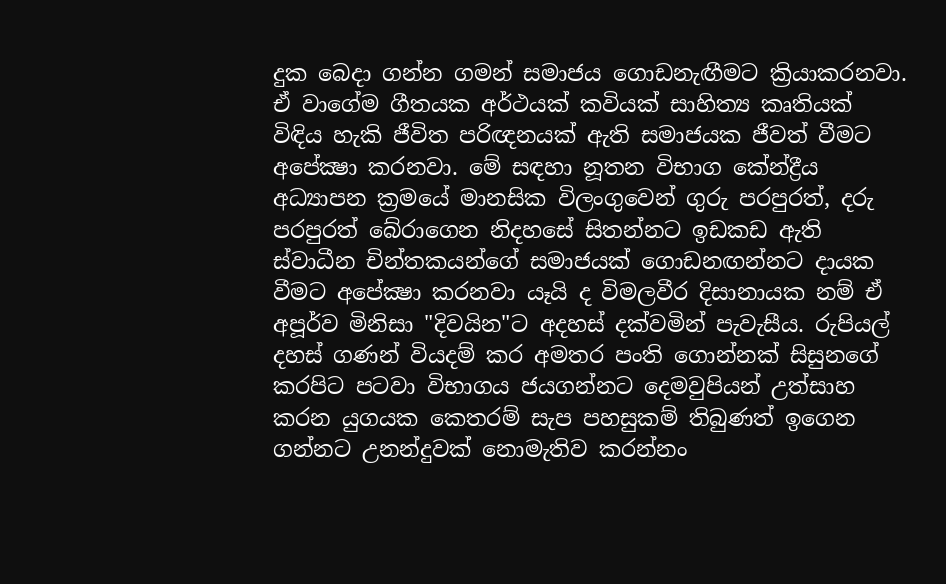දුක බෙදා ගන්න ගමන් සමාජය ගොඩනැඟීමට ක්‍රියාකරනවා. ඒ වාගේම ගීතයක අර්ථයක්‌ කවියක්‌ සාහිත්‍ය කෘතියක්‌ විඳිය හැකි ජීවිත පරිඥනයක්‌ ඇති සමාජයක ජීවත් වීමට අපේක්‍ෂා කරනවා. මේ සඳහා නූතන විභාග කේන්ද්‍රීය අධ්‍යාපන ක්‍රමයේ මානසික විලංගුවෙන් ගුරු පරපුරත්, දරු පරපුරත් බේරාගෙන නිදහසේ සිතන්නට ඉඩකඩ ඇති ස්‌වාධීන චින්තකයන්ගේ සමාජයක්‌ ගොඩනඟන්නට දායක වීමට අපේක්‍ෂා කරනවා යෑයි ද විමලවීර දිසානායක නම් ඒ අපූර්ව මිනිසා "දිවයින"ට අදහස්‌ දක්‌වමින් පැවැසීය. රුපියල් දහස්‌ ගණන් වියදම් කර අමතර පංති ගොන්නක්‌ සිසුනගේ කරපිට පටවා විභාගය ජයගන්නට දෙමවුපියන් උත්සාහ කරන යුගයක කෙතරම් සැප පහසුකම් තිබුණත් ඉගෙන ගන්නට උනන්දුවක්‌ නොමැතිව කරන්නං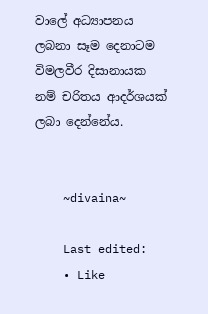වාලේ අධ්‍යාපනය ලබනා සෑම දෙනාටම විමලවීර දිසානායක නම් චරිතය ආදර්ශයක්‌ ලබා දෙන්නේය.


    ~divaina~

    Last edited:
    • Like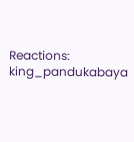Reactions: king_pandukabaya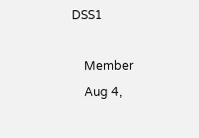DSS1

    Member
    Aug 4,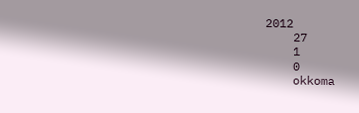2012
    27
    1
    0
    okkoma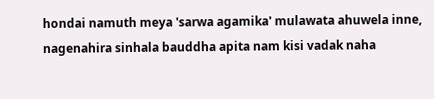hondai namuth meya 'sarwa agamika' mulawata ahuwela inne, nagenahira sinhala bauddha apita nam kisi vadak naha